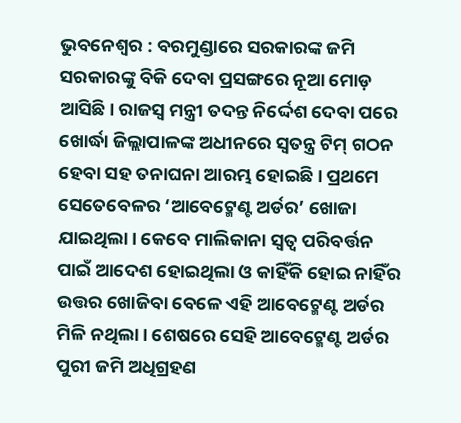ଭୁବନେଶ୍ବର : ବରମୁଣ୍ଡାରେ ସରକାରଙ୍କ ଜମି ସରକାରଙ୍କୁ ବିକି ଦେବା ପ୍ରସଙ୍ଗରେ ନୂଆ ମୋଡ଼ ଆସିଛି। ରାଜସ୍ବ ମନ୍ତ୍ରୀ ତଦନ୍ତ ନିର୍ଦ୍ଦେଶ ଦେବା ପରେ ଖୋର୍ଦ୍ଧା ଜିଲ୍ଲାପାଳଙ୍କ ଅଧୀନରେ ସ୍ବତନ୍ତ୍ର ଟିମ୍ ଗଠନ ହେବା ସହ ତନାଘନା ଆରମ୍ଭ ହୋଇଛି। ପ୍ରଥମେ ସେତେବେଳର ‘ଆବେଟ୍ମେଣ୍ଟ ଅର୍ଡର’ ଖୋଜା ଯାଇଥିଲା। କେବେ ମାଲିକାନା ସ୍ବତ୍ବ ପରିବର୍ତ୍ତନ ପାଇଁ ଆଦେଶ ହୋଇଥିଲା ଓ କାହିଁକି ହୋଇ ନାହିଁର ଉତ୍ତର ଖୋଜିବା ବେଳେ ଏହି ଆବେଟ୍ମେଣ୍ଟ ଅର୍ଡର ମିଳି ନଥିଲା। ଶେଷରେ ସେହି ଆବେଟ୍ମେଣ୍ଟ ଅର୍ଡର ପୁରୀ ଜମି ଅଧିଗ୍ରହଣ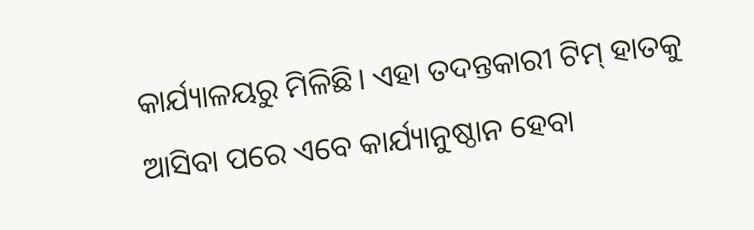କାର୍ଯ୍ୟାଳୟରୁ ମିଳିଛି। ଏହା ତଦନ୍ତକାରୀ ଟିମ୍ ହାତକୁ ଆସିବା ପରେ ଏବେ କାର୍ଯ୍ୟାନୁଷ୍ଠାନ ହେବା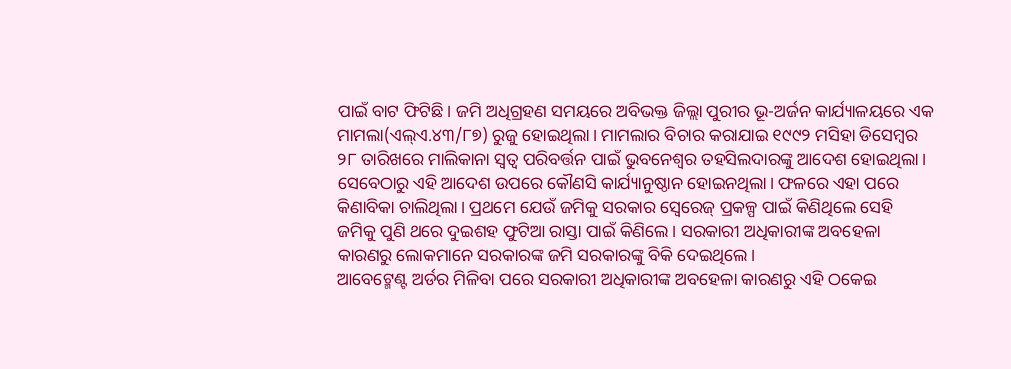ପାଇଁ ବାଟ ଫିଟିଛି। ଜମି ଅଧିଗ୍ରହଣ ସମୟରେ ଅବିଭକ୍ତ ଜିଲ୍ଲା ପୁରୀର ଭୂ-ଅର୍ଜନ କାର୍ଯ୍ୟାଳୟରେ ଏକ ମାମଲା(ଏଲ୍ଏ.୪୩/୮୭) ରୁଜୁ ହୋଇଥିଲା। ମାମଲାର ବିଚାର କରାଯାଇ ୧୯୯୨ ମସିହା ଡିସେମ୍ବର ୨୮ ତାରିଖରେ ମାଲିକାନା ସ୍ବତ୍ବ ପରିବର୍ତ୍ତନ ପାଇଁ ଭୁବନେଶ୍ବର ତହସିଲଦାରଙ୍କୁ ଆଦେଶ ହୋଇଥିଲା। ସେବେଠାରୁ ଏହି ଆଦେଶ ଉପରେ କୌଣସି କାର୍ଯ୍ୟାନୁଷ୍ଠାନ ହୋଇନଥିଲା। ଫଳରେ ଏହା ପରେ କିଣାବିକା ଚାଲିଥିଲା। ପ୍ରଥମେ ଯେଉଁ ଜମିକୁ ସରକାର ସ୍ବେରେଜ୍ ପ୍ରକଳ୍ପ ପାଇଁ କିଣିଥିଲେ ସେହି ଜମିକୁ ପୁଣି ଥରେ ଦୁଇଶହ ଫୁଟିଆ ରାସ୍ତା ପାଇଁ କିଣିଲେ। ସରକାରୀ ଅଧିକାରୀଙ୍କ ଅବହେଳା କାରଣରୁ ଲୋକମାନେ ସରକାରଙ୍କ ଜମି ସରକାରଙ୍କୁ ବିକି ଦେଇଥିଲେ।
ଆବେଟ୍ମେଣ୍ଟ ଅର୍ଡର ମିଳିବା ପରେ ସରକାରୀ ଅଧିକାରୀଙ୍କ ଅବହେଳା କାରଣରୁ ଏହି ଠକେଇ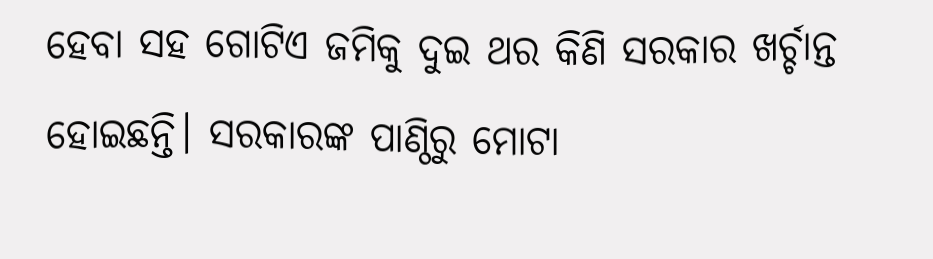ହେବା ସହ ଗୋଟିଏ ଜମିକୁ ଦୁଇ ଥର କିଣି ସରକାର ଖର୍ଚ୍ଚାନ୍ତ ହୋଇଛନ୍ତି। ସରକାରଙ୍କ ପାଣ୍ଠିରୁ ମୋଟା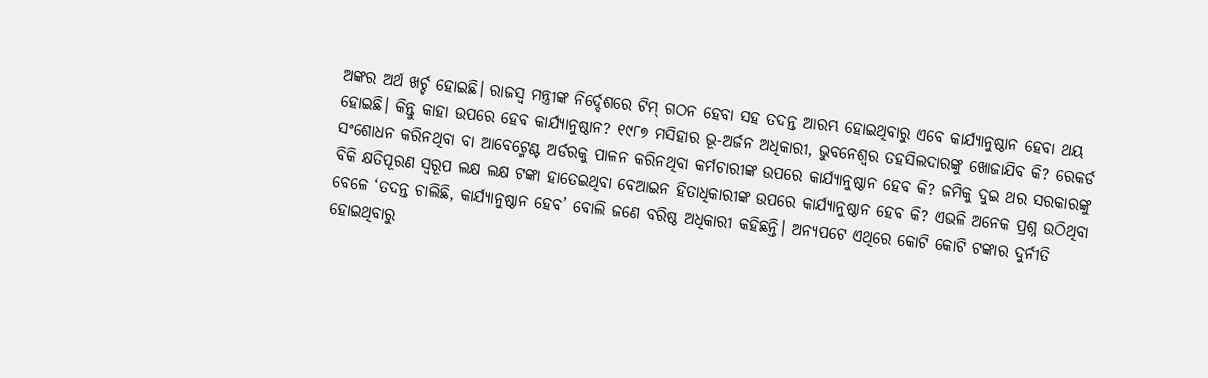ଅଙ୍କର ଅର୍ଥ ଖର୍ଚ୍ଚ ହୋଇଛି। ରାଜସ୍ବ ମନ୍ତ୍ରୀଙ୍କ ନିର୍ଦ୍ଦେଶରେ ଟିମ୍ ଗଠନ ହେବା ସହ ତଦନ୍ତ ଆରମ୍ଭ ହୋଇଥିବାରୁ ଏବେ କାର୍ଯ୍ୟାନୁଷ୍ଠାନ ହେବା ଥୟ ହୋଇଛି। କିନ୍ତୁ କାହା ଉପରେ ହେବ କାର୍ଯ୍ୟାନୁଷ୍ଠାନ? ୧୯୮୭ ମସିହାର ଭୂ-ଅର୍ଜନ ଅଧିକାରୀ, ଭୁବନେଶ୍ବର ତହସିଲଦାରଙ୍କୁ ଖୋଜାଯିବ କି? ରେକର୍ଡ ସଂଶୋଧନ କରିନଥିବା ବା ଆବେଟ୍ମେଣ୍ଟ ଅର୍ଡରକୁ ପାଳନ କରିନଥିବା କର୍ମଚାରୀଙ୍କ ଉପରେ କାର୍ଯ୍ୟାନୁଷ୍ଠାନ ହେବ କି? ଜମିକୁ ଦୁଇ ଥର ସରକାରଙ୍କୁ ବିକି କ୍ଷତିପୂରଣ ସ୍ବରୂପ ଲକ୍ଷ ଲକ୍ଷ ଟଙ୍କା ହାତେଇଥିବା ବେଆଇନ ହିତାଧିକାରୀଙ୍କ ଉପରେ କାର୍ଯ୍ୟାନୁଷ୍ଠାନ ହେବ କି? ଏଭଳି ଅନେକ ପ୍ରଶ୍ନ ଉଠିଥିବା ବେଳେ ‘ତଦନ୍ତ ଚାଲିଛି, କାର୍ଯ୍ୟାନୁଷ୍ଠାନ ହେବ’ ବୋଲି ଜଣେ ବରିଷ୍ଠ ଅଧିକାରୀ କହିଛନ୍ତି। ଅନ୍ୟପଟେ ଏଥିରେ କୋଟି କୋଟି ଟଙ୍କାର ଦୁର୍ନୀତି ହୋଇଥିବାରୁ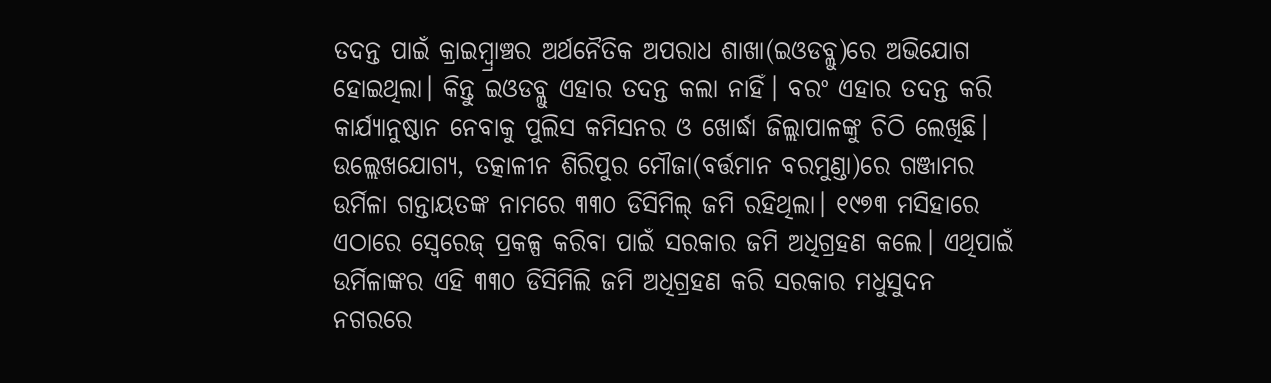ତଦନ୍ତ ପାଇଁ କ୍ରାଇମ୍ବ୍ରାଞ୍ଚର ଅର୍ଥନୈତିକ ଅପରାଧ ଶାଖା(ଇଓଡବ୍ଲୁ)ରେ ଅଭିଯୋଗ ହୋଇଥିଲା। କିନ୍ତୁ ଇଓଡବ୍ଲୁ ଏହାର ତଦନ୍ତ କଲା ନାହିଁ। ବରଂ ଏହାର ତଦନ୍ତ କରି କାର୍ଯ୍ୟାନୁଷ୍ଠାନ ନେବାକୁ ପୁଲିସ କମିସନର ଓ ଖୋର୍ଦ୍ଧା ଜିଲ୍ଲାପାଳଙ୍କୁ ଚିଠି ଲେଖିଛି।
ଉଲ୍ଲେଖଯୋଗ୍ୟ, ତତ୍କାଳୀନ ଶିରିପୁର ମୌଜା(ବର୍ତ୍ତମାନ ବରମୁଣ୍ଡା)ରେ ଗଞ୍ଜାମର ଉର୍ମିଳା ଗନ୍ତାୟତଙ୍କ ନାମରେ ୩୩୦ ଡିସିମିଲ୍ ଜମି ରହିଥିଲା। ୧୯୭୩ ମସିହାରେ ଏଠାରେ ସ୍ବେରେଜ୍ ପ୍ରକଳ୍ପ କରିବା ପାଇଁ ସରକାର ଜମି ଅଧିଗ୍ରହଣ କଲେ। ଏଥିପାଇଁ ଉର୍ମିଳାଙ୍କର ଏହି ୩୩୦ ଡିସିମିଲି ଜମି ଅଧିଗ୍ରହଣ କରି ସରକାର ମଧୁସୁଦନ ନଗରରେ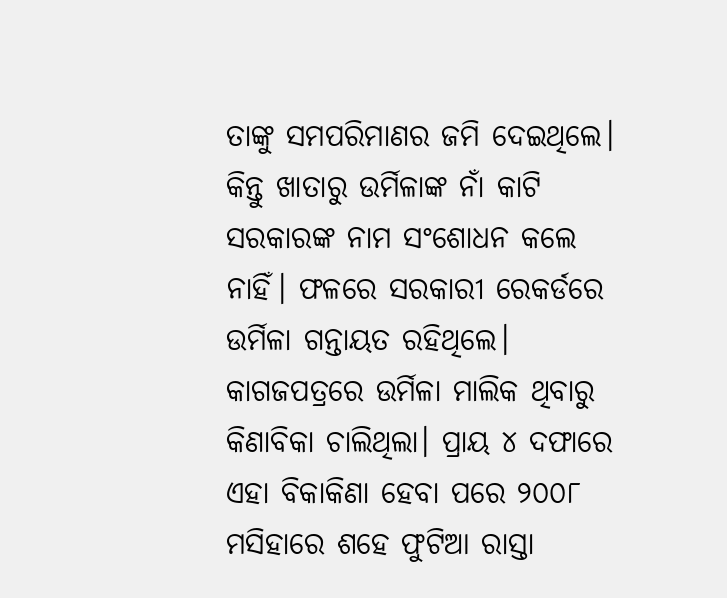ତାଙ୍କୁ ସମପରିମାଣର ଜମି ଦେଇଥିଲେ। କିନ୍ତୁ ଖାତାରୁ ଉର୍ମିଳାଙ୍କ ନାଁ କାଟି ସରକାରଙ୍କ ନାମ ସଂଶୋଧନ କଲେ ନାହିଁ। ଫଳରେ ସରକାରୀ ରେକର୍ଡରେ ଉର୍ମିଳା ଗନ୍ତାୟତ ରହିଥିଲେ। କାଗଜପତ୍ରରେ ଉର୍ମିଳା ମାଲିକ ଥିବାରୁ କିଣାବିକା ଚାଲିଥିଲା। ପ୍ରାୟ ୪ ଦଫାରେ ଏହା ବିକାକିଣା ହେବା ପରେ ୨୦୦୮ ମସିହାରେ ଶହେ ଫୁଟିଆ ରାସ୍ତା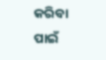କରିବା ପାଇଁ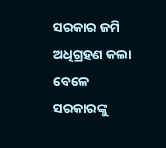ସରକାର ଜମି ଅଧିଗ୍ରହଣ କଲା ବେଳେ ସରକାରଙ୍କୁ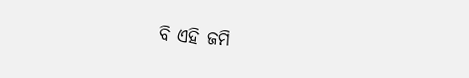ବି ଏହି ଜମି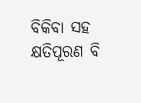ବିକିବା ସହ କ୍ଷତିପୂରଣ ବି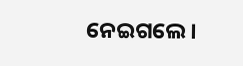ନେଇଗଲେ।